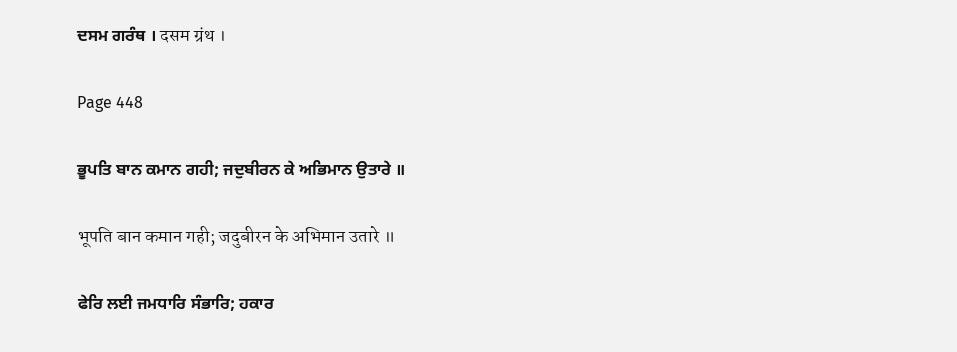ਦਸਮ ਗਰੰਥ । दसम ग्रंथ ।

Page 448

ਭੂਪਤਿ ਬਾਨ ਕਮਾਨ ਗਹੀ; ਜਦੁਬੀਰਨ ਕੇ ਅਭਿਮਾਨ ਉਤਾਰੇ ॥

भूपति बान कमान गही; जदुबीरन के अभिमान उतारे ॥

ਫੇਰਿ ਲਈ ਜਮਧਾਰਿ ਸੰਭਾਰਿ; ਹਕਾਰ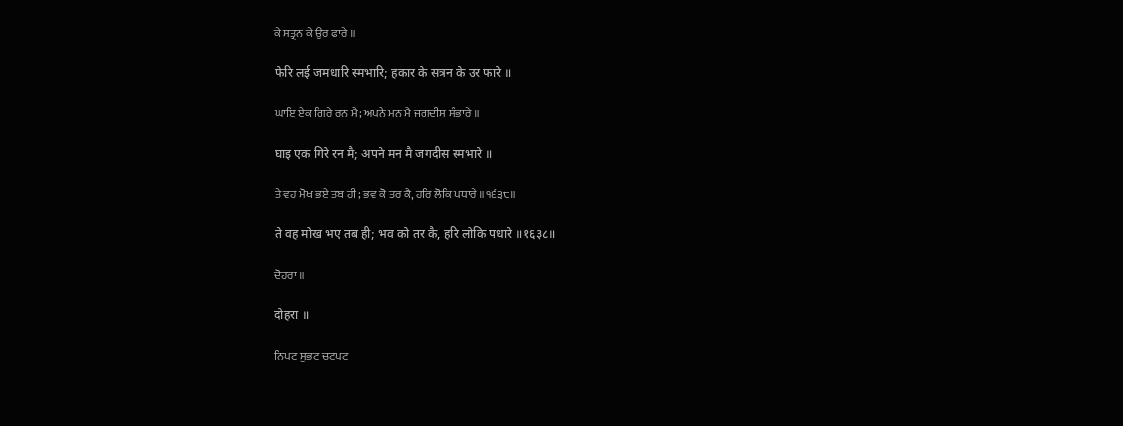ਕੇ ਸਤ੍ਰਨ ਕੇ ਉਰ ਫਾਰੇ ॥

फेरि लई जमधारि स्मभारि; हकार के सत्रन के उर फारे ॥

ਘਾਇ ਏਕ ਗਿਰੇ ਰਨ ਮੈ; ਅਪਨੇ ਮਨ ਮੈ ਜਗਦੀਸ ਸੰਭਾਰੇ ॥

घाइ एक गिरे रन मै; अपने मन मै जगदीस स्मभारे ॥

ਤੇ ਵਹ ਮੋਖ ਭਏ ਤਬ ਹੀ; ਭਵ ਕੋ ਤਰ ਕੈ, ਹਰਿ ਲੋਕਿ ਪਧਾਰੇ ॥੧੬੩੮॥

ते वह मोख भए तब ही; भव को तर कै, हरि लोकि पधारे ॥१६३८॥

ਦੋਹਰਾ ॥

दोहरा ॥

ਨਿਪਟ ਸੁਭਟ ਚਟਪਟ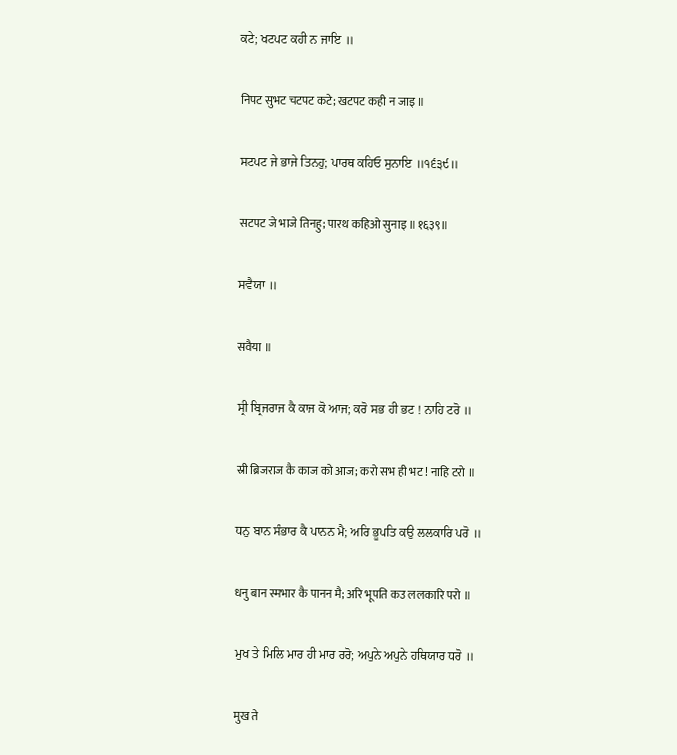ਕਟੇ; ਖਟਪਟ ਕਹੀ ਨ ਜਾਇ ॥

निपट सुभट चटपट कटे; खटपट कही न जाइ ॥

ਸਟਪਟ ਜੇ ਭਾਜੇ ਤਿਨਹੁ; ਪਾਰਥ ਕਹਿਓ ਸੁਨਾਇ ॥੧੬੩੯॥

सटपट जे भाजे तिनहु; पारथ कहिओ सुनाइ ॥१६३९॥

ਸਵੈਯਾ ॥

सवैया ॥

ਸ੍ਰੀ ਬ੍ਰਿਜਰਾਜ ਕੈ ਕਾਜ ਕੋ ਆਜ; ਕਰੋ ਸਭ ਹੀ ਭਟ ! ਨਾਹਿ ਟਰੋ ॥

स्री ब्रिजराज कै काज को आज; करो सभ ही भट ! नाहि टरो ॥

ਧਨੁ ਬਾਨ ਸੰਭਾਰ ਕੈ ਪਾਨਨ ਮੈ; ਅਰਿ ਭੂਪਤਿ ਕਉ ਲਲਕਾਰਿ ਪਰੋ ॥

धनु बान स्मभार कै पानन मै; अरि भूपति कउ ललकारि परो ॥

ਮੁਖ ਤੇ ਮਿਲਿ ਮਾਰ ਹੀ ਮਾਰ ਰਰੋ; ਅਪੁਨੇ ਅਪੁਨੇ ਹਥਿਯਾਰ ਧਰੋ ॥

मुख ते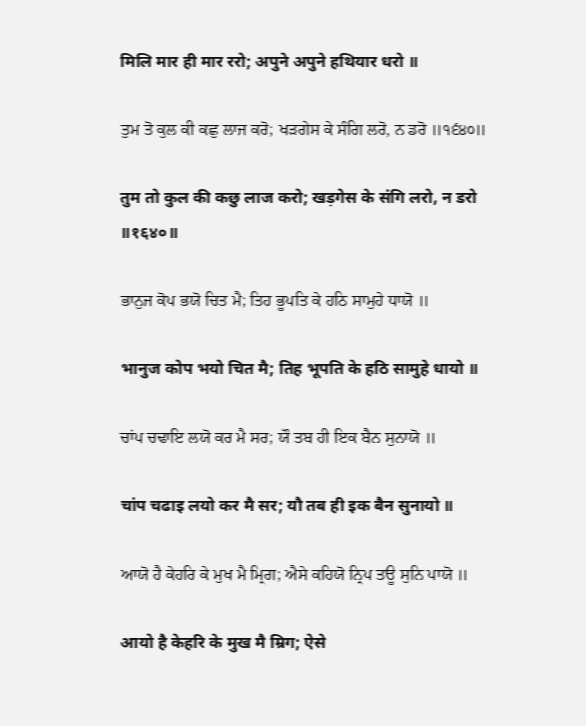मिलि मार ही मार ररो; अपुने अपुने हथियार धरो ॥

ਤੁਮ ਤੋ ਕੁਲ ਕੀ ਕਛੁ ਲਾਜ ਕਰੋ; ਖੜਗੇਸ ਕੇ ਸੰਗਿ ਲਰੋ, ਨ ਡਰੋ ॥੧੬੪੦॥

तुम तो कुल की कछु लाज करो; खड़गेस के संगि लरो, न डरो ॥१६४०॥

ਭਾਨੁਜ ਕੋਪ ਭਯੋ ਚਿਤ ਮੈ; ਤਿਹ ਭੂਪਤਿ ਕੇ ਹਠਿ ਸਾਮੁਹੇ ਧਾਯੋ ॥

भानुज कोप भयो चित मै; तिह भूपति के हठि सामुहे धायो ॥

ਚਾਂਪ ਚਢਾਇ ਲਯੋ ਕਰ ਮੈ ਸਰ; ਯੌ ਤਬ ਹੀ ਇਕ ਬੈਨ ਸੁਨਾਯੋ ॥

चांप चढाइ लयो कर मै सर; यौ तब ही इक बैन सुनायो ॥

ਆਯੋ ਹੈ ਕੇਹਰਿ ਕੇ ਮੁਖ ਮੈ ਮ੍ਰਿਗ; ਐਸੇ ਕਹਿਯੋ ਨ੍ਰਿਪ ਤਊ ਸੁਨਿ ਪਾਯੋ ॥

आयो है केहरि के मुख मै म्रिग; ऐसे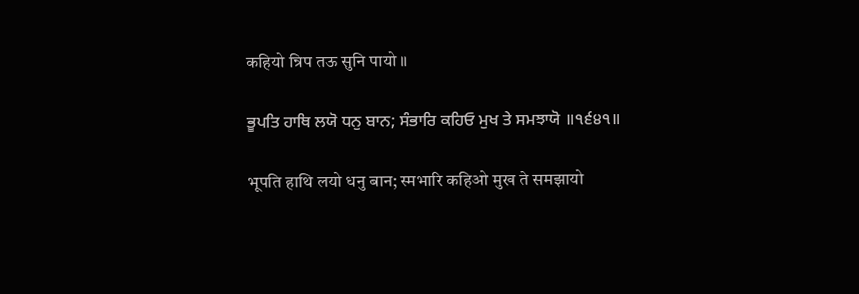कहियो न्रिप तऊ सुनि पायो ॥

ਭੂਪਤਿ ਹਾਥਿ ਲਯੋ ਧਨੁ ਬਾਨ; ਸੰਭਾਰਿ ਕਹਿਓ ਮੁਖ ਤੇ ਸਮਝਾਯੋ ॥੧੬੪੧॥

भूपति हाथि लयो धनु बान; स्मभारि कहिओ मुख ते समझायो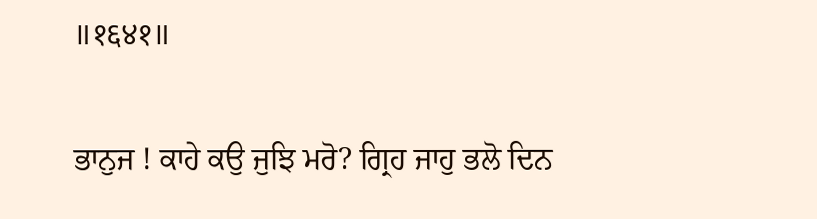॥१६४१॥

ਭਾਨੁਜ ! ਕਾਹੇ ਕਉ ਜੁਝਿ ਮਰੋ? ਗ੍ਰਿਹ ਜਾਹੁ ਭਲੋ ਦਿਨ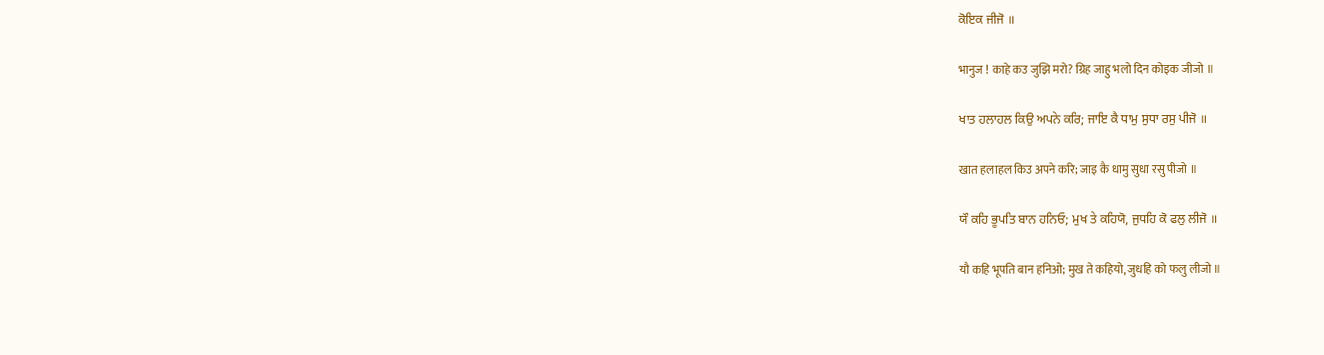ਕੋਇਕ ਜੀਜੋ ॥

भानुज ! काहे कउ जुझि मरो? ग्रिह जाहु भलो दिन कोइक जीजो ॥

ਖਾਤ ਹਲਾਹਲ ਕਿਉ ਅਪਨੇ ਕਰਿ; ਜਾਇ ਕੈ ਧਾਮੁ ਸੁਧਾ ਰਸੁ ਪੀਜੋ ॥

खात हलाहल किउ अपने करि; जाइ कै धामु सुधा रसु पीजो ॥

ਯੌ ਕਹਿ ਭੂਪਤਿ ਬਾਨ ਹਨਿਓ; ਮੁਖ ਤੇ ਕਹਿਯੋ, ਜੁਧਹਿ ਕੋ ਫਲੁ ਲੀਜੋ ॥

यौ कहि भूपति बान हनिओ; मुख ते कहियो, जुधहि को फलु लीजो ॥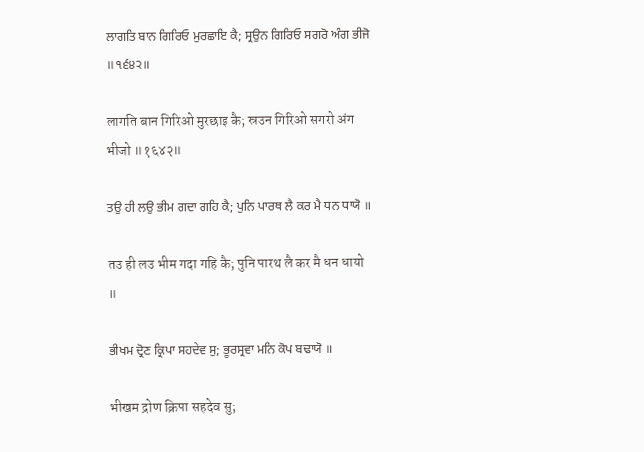ਲਾਗਤਿ ਬਾਨ ਗਿਰਿਓ ਮੁਰਛਾਇ ਕੈ; ਸ੍ਰਉਨ ਗਿਰਿਓ ਸਗਰੋ ਅੰਗ ਭੀਜੋ ॥੧੬੪੨॥

लागति बान गिरिओ मुरछाइ कै; स्रउन गिरिओ सगरो अंग भीजो ॥१६४२॥

ਤਉ ਹੀ ਲਉ ਭੀਮ ਗਦਾ ਗਹਿ ਕੈ; ਪੁਨਿ ਪਾਰਥ ਲੈ ਕਰ ਮੈ ਧਨ ਧਾਯੋ ॥

तउ ही लउ भीम गदा गहि कै; पुनि पारथ लै कर मै धन धायो ॥

ਭੀਖਮ ਦ੍ਰੋਣ ਕ੍ਰਿਪਾ ਸਹਦੇਵ ਸੁ; ਭੂਰਸ੍ਰਵਾ ਮਨਿ ਕੋਪ ਬਢਾਯੋ ॥

भीखम द्रोण क्रिपा सहदेव सु;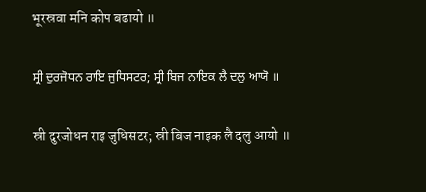भूरस्रवा मनि कोप बढायो ॥

ਸ੍ਰੀ ਦੁਰਜੋਧਨ ਰਾਇ ਜੁਧਿਸਟਰ; ਸ੍ਰੀ ਬਿਜ ਨਾਇਕ ਲੈ ਦਲੁ ਆਯੋ ॥

स्री दुरजोधन राइ जुधिसटर; स्री बिज नाइक लै दलु आयो ॥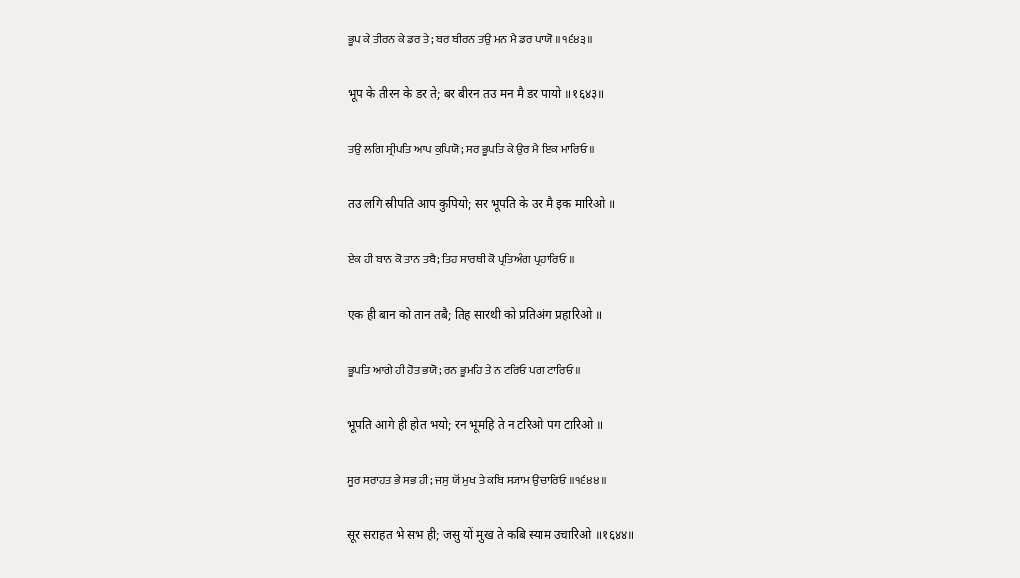ਭੂਪ ਕੇ ਤੀਰਨ ਕੇ ਡਰ ਤੇ; ਬਰ ਬੀਰਨ ਤਉ ਮਨ ਮੈ ਡਰ ਪਾਯੋ ॥੧੬੪੩॥

भूप के तीरन के डर ते; बर बीरन तउ मन मै डर पायो ॥१६४३॥

ਤਉ ਲਗਿ ਸ੍ਰੀਪਤਿ ਆਪ ਕੁਪਿਯੋ; ਸਰ ਭੂਪਤਿ ਕੇ ਉਰ ਮੈ ਇਕ ਮਾਰਿਓ ॥

तउ लगि स्रीपति आप कुपियो; सर भूपति के उर मै इक मारिओ ॥

ਏਕ ਹੀ ਬਾਨ ਕੋ ਤਾਨ ਤਬੈ; ਤਿਹ ਸਾਰਥੀ ਕੋ ਪ੍ਰਤਿਅੰਗ ਪ੍ਰਹਾਰਿਓ ॥

एक ही बान को तान तबै; तिह सारथी को प्रतिअंग प्रहारिओ ॥

ਭੂਪਤਿ ਆਗੇ ਹੀ ਹੋਤ ਭਯੋ; ਰਨ ਭੂਮਹਿ ਤੇ ਨ ਟਰਿਓ ਪਗ ਟਾਰਿਓ ॥

भूपति आगे ही होत भयो; रन भूमहि ते न टरिओ पग टारिओ ॥

ਸੂਰ ਸਰਾਹਤ ਭੇ ਸਭ ਹੀ; ਜਸੁ ਯੋਂ ਮੁਖ ਤੇ ਕਬਿ ਸ੍ਯਾਮ ਉਚਾਰਿਓ ॥੧੬੪੪॥

सूर सराहत भे सभ ही; जसु यों मुख ते कबि स्याम उचारिओ ॥१६४४॥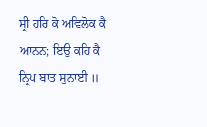ਸ੍ਰੀ ਹਰਿ ਕੋ ਅਵਿਲੋਕ ਕੈ ਆਨਨ; ਇਉ ਕਹਿ ਕੈ ਨ੍ਰਿਪ ਬਾਤ ਸੁਨਾਈ ॥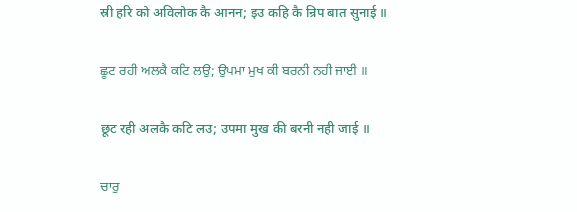स्री हरि को अविलोक कै आनन; इउ कहि कै न्रिप बात सुनाई ॥

ਛੂਟ ਰਹੀ ਅਲਕੈ ਕਟਿ ਲਉ; ਉਪਮਾ ਮੁਖ ਕੀ ਬਰਨੀ ਨਹੀ ਜਾਈ ॥

छूट रही अलकै कटि लउ; उपमा मुख की बरनी नही जाई ॥

ਚਾਰੁ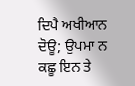ਦਿਪੈ ਅਖੀਆਨ ਦੋਊ; ਉਪਮਾ ਨ ਕਛੂ ਇਨ ਤੇ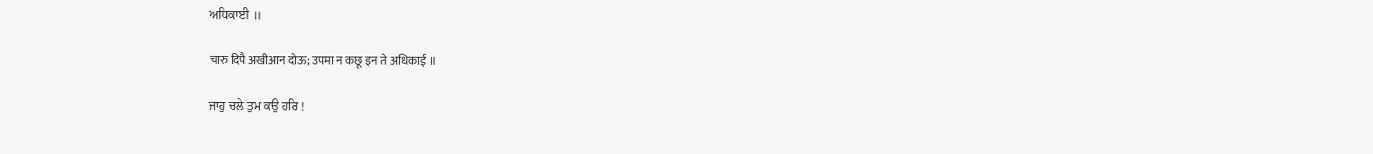ਅਧਿਕਾਈ ॥

चारु दिपै अखीआन दोऊ; उपमा न कछू इन ते अधिकाई ॥

ਜਾਹੁ ਚਲੇ ਤੁਮ ਕਉ ਹਰਿ !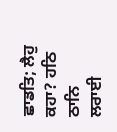ਛਾਡਤਿ; ਲੈਹੁ ਕਹਾ? ਹਠਿ ਠਾਨਿ ਲਰਾਈ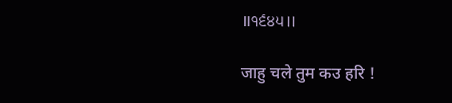॥੧੬੪੫॥

जाहु चले तुम कउ हरि !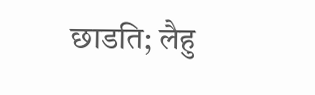छाडति; लैहु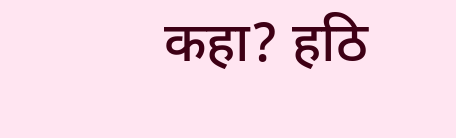कहा? हठि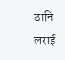ठानि लराई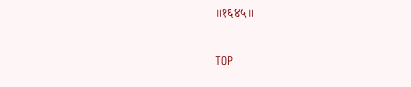॥१६४५॥

TOP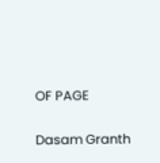OF PAGE

Dasam Granth